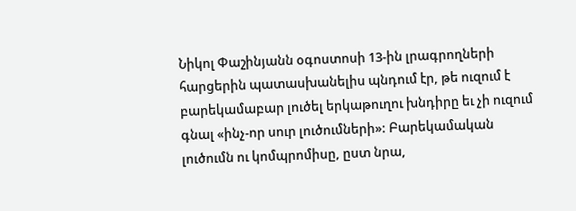Նիկոլ Փաշինյանն օգոստոսի 13-ին լրագրողների հարցերին պատասխանելիս պնդում էր, թե ուզում է բարեկամաբար լուծել երկաթուղու խնդիրը եւ չի ուզում գնալ «ինչ-որ սուր լուծումների»: Բարեկամական լուծումն ու կոմպրոմիսը, ըստ նրա,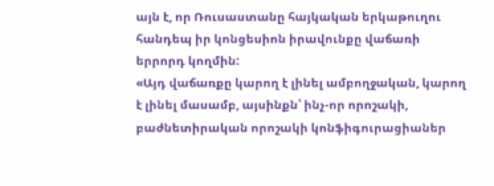այն է, որ Ռուսաստանը հայկական երկաթուղու հանդեպ իր կոնցեսիոն իրավունքը վաճառի երրորդ կողմին:
«Այդ վաճառքը կարող է լինել ամբողջական, կարող է լինել մասամբ, այսինքն՝ ինչ-որ որոշակի, բաժնետիրական որոշակի կոնֆիգուրացիաներ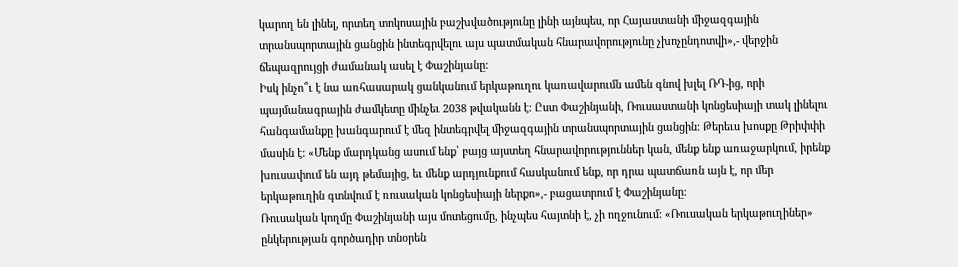կարող են լինել, որտեղ տոկոսային բաշխվածությունը լինի այնպես, որ Հայաստանի միջազգային տրանսպորտային ցանցին ինտեգրվելու այս պատմական հնարավորությունը չխոչընդոտվի»,- վերջին ճեպազրույցի ժամանակ ասել է Փաշինյանը:
Իսկ ինչո՞ւ է նա առհասարակ ցանկանում երկաթուղու կառավարումն ամեն գնով խլել ՌԴ-ից, որի պայմանագրային ժամկետը մինչեւ 2038 թվականն է: Ըստ Փաշինյանի, Ռուսաստանի կոնցեսիայի տակ լինելու հանգամանքը խանգարում է մեզ ինտեգրվել միջազգային տրանսպորտային ցանցին: Թերեւս խոսքը Թրիփփի մասին է: «Մենք մարդկանց ասում ենք՝ բայց այստեղ հնարավորություններ կան, մենք ենք առաջարկում, իրենք խուսափում են այդ թեմայից, եւ մենք արդյունքում հասկանում ենք, որ դրա պատճառն այն է, որ մեր երկաթուղին գտնվում է ռուսական կոնցեսիայի ներքո»,- բացատրում է Փաշինյանը:
Ռուսական կողմը Փաշինյանի այս մոտեցումը, ինչպես հայտնի է, չի ողջունում: «Ռուսական երկաթուղիներ» ընկերության գործադիր տնօրեն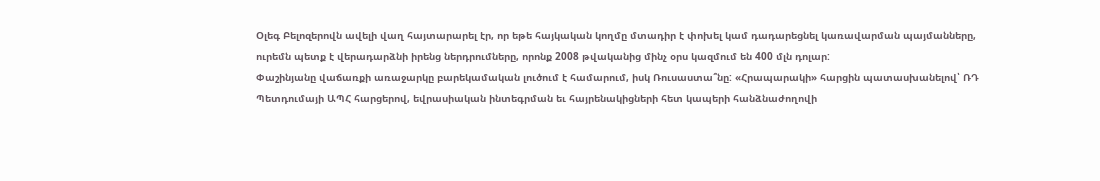Օլեգ Բելոզերովն ավելի վաղ հայտարարել էր, որ եթե հայկական կողմը մտադիր է փոխել կամ դադարեցնել կառավարման պայմանները, ուրեմն պետք է վերադարձնի իրենց ներդրումները, որոնք 2008 թվականից մինչ օրս կազմում են 400 մլն դոլար:
Փաշինյանը վաճառքի առաջարկը բարեկամական լուծում է համարում, իսկ Ռուսաստա՞նը: «Հրապարակի» հարցին պատասխանելով՝ ՌԴ Պետդումայի ԱՊՀ հարցերով, եվրասիական ինտեգրման եւ հայրենակիցների հետ կապերի հանձնաժողովի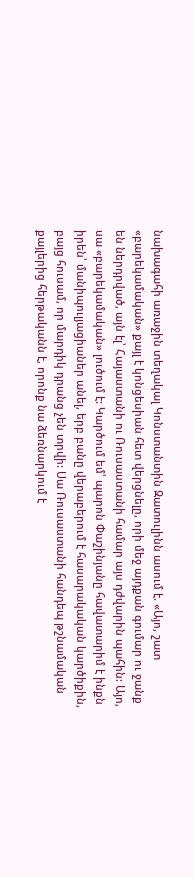նախագահի առաջին տեղակալ Կոնստանտին Զատուլինն ասում է. «Այո, շատ «բարեկամական» քայլ է կոնցեսիան հետ վերցնելը, որի մեջ այդքան գումար ու ջանք են ներդրված, այն էլ՝ Հայաստանի ու Ռուսաստանի համար այս դժվարին պահին: Այո, սա «բարեկամական» լուծում է: Կարծում եմ՝ պարոն Փաշինյանը հավատարիմ է ինքն իրեն՝ մանիպուլյացիաներ անել, երբ բանը վերաբերում է հասարակական կարծիքին, բայց հուսամ, որ մարդիկ դրանց չեն տրվի: Սա Ռուսաստանի հանդեպ թշնամական քայլերից հերթականն է, որոնք նա ձեռնարկում է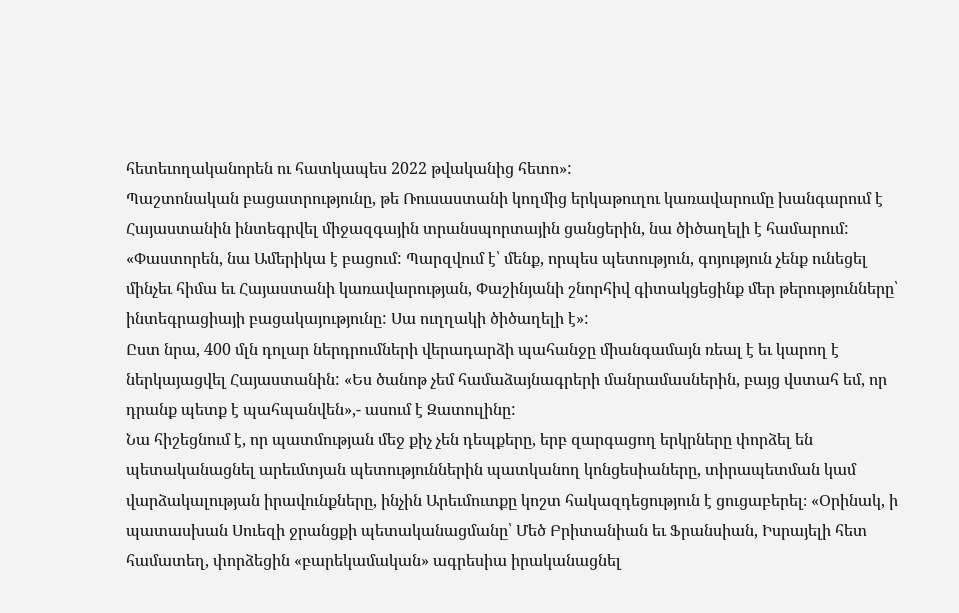հետեւողականորեն ու հատկապես 2022 թվականից հետո»:
Պաշտոնական բացատրությունը, թե Ռուսաստանի կողմից երկաթուղու կառավարումը խանգարում է Հայաստանին ինտեգրվել միջազգային տրանսպորտային ցանցերին, նա ծիծաղելի է համարում: «Փաստորեն, նա Ամերիկա է բացում: Պարզվում է՝ մենք, որպես պետություն, գոյություն չենք ունեցել մինչեւ հիմա եւ Հայաստանի կառավարության, Փաշինյանի շնորհիվ գիտակցեցինք մեր թերությունները՝ ինտեգրացիայի բացակայությունը: Սա ուղղակի ծիծաղելի է»:
Ըստ նրա, 400 մլն դոլար ներդրումների վերադարձի պահանջը միանգամայն ռեալ է եւ կարող է ներկայացվել Հայաստանին: «Ես ծանոթ չեմ համաձայնագրերի մանրամասներին, բայց վստահ եմ, որ դրանք պետք է պահպանվեն»,- ասում է Զատուլինը:
Նա հիշեցնում է, որ պատմության մեջ քիչ չեն դեպքերը, երբ զարգացող երկրները փորձել են պետականացնել արեւմտյան պետություններին պատկանող կոնցեսիաները, տիրապետման կամ վարձակալության իրավունքները, ինչին Արեւմուտքը կոշտ հակազդեցություն է ցուցաբերել։ «Օրինակ, ի պատասխան Սուեզի ջրանցքի պետականացմանը՝ Մեծ Բրիտանիան եւ Ֆրանսիան, Իսրայելի հետ համատեղ, փորձեցին «բարեկամական» ագրեսիա իրականացնել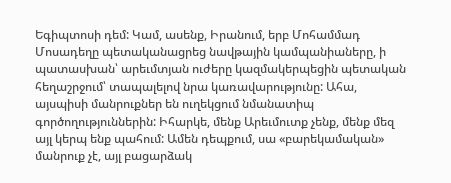Եգիպտոսի դեմ: Կամ, ասենք, Իրանում, երբ Մոհամմադ Մոսադեղը պետականացրեց նավթային կամպանիաները, ի պատասխան՝ արեւմտյան ուժերը կազմակերպեցին պետական հեղաշրջում՝ տապալելով նրա կառավարությունը: Ահա, այսպիսի մանրուքներ են ուղեկցում նմանատիպ գործողություններին: Իհարկե, մենք Արեւմուտք չենք, մենք մեզ այլ կերպ ենք պահում: Ամեն դեպքում, սա «բարեկամական» մանրուք չէ, այլ բացարձակ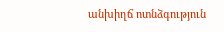անխիղճ ոտնձգություն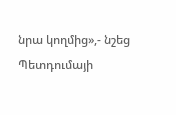նրա կողմից»,- նշեց Պետդումայի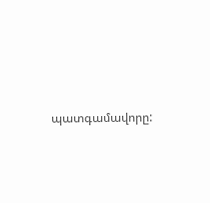պատգամավորը: